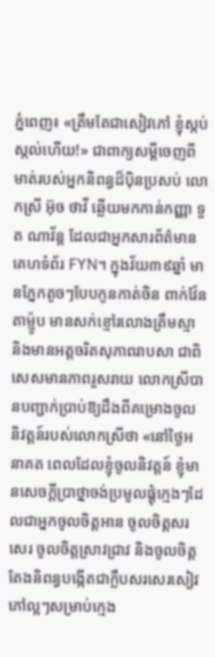ភ្នំពេញ៖ «ត្រឹមតែជាសៀវភៅ ខ្ញុំស្កប់ស្កល់ហើយ!» ជាពាក្យសម្តីចេញពីមាត់របស់អ្នកនិពន្ធដ៏ប៉ិនប្រសប់ លោកស្រី អ៊ុច ថាវី ឆ្លើយមកកាន់កញ្ញា ទួត ណាវ័ន្ត ដែលជាអ្នកសារព័ត៌មានគេហទំព័រ FYN។ ក្នុងវ័យ៣៩ឆ្នាំ មានភ្នែកតូចៗបែបកូនកាត់ចិន ពាក់វ៉ែនតាម្ញ៉ូប មានសក់ខ្មៅរលោងត្រឹមស្មា និងមានអត្តចរិតសុភាពរាបសា ជាពិសេសមានភាពរួសរាយ លោកស្រីបានបញ្ជាក់ប្រាប់ឱ្យដឹងពីគម្រោងចូលនិវត្តន៍របស់លោកស្រីថា «នៅថ្ងៃអនាគត ពេលដែលខ្ញុំចូលនិវត្តន៍ ខ្ញុំមានសេចក្តីប្រាថ្នាចង់ប្រមូលផ្តុំក្មេងៗដែលជាអ្នកចូលចិត្តអាន ចូលចិត្តសរសេរ ចូលចិត្តស្រាវជ្រាវ និងចូលចិត្តតែងនិពន្ធបង្កើតជាក្លឹបសរសេរសៀវភៅល្អៗសម្រាប់ក្មេង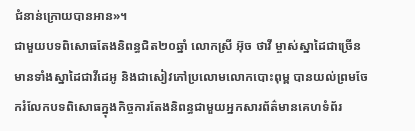ជំនាន់ក្រោយបានអាន»។
ជាមួយបទពិសោធតែងនិពន្ធជិត២០ឆ្នាំ លោកស្រី អ៊ុច ថាវី ម្ចាស់ស្នាដៃជាច្រើន មានទាំងស្នាដៃជាវីដេអូ និងជាសៀវភៅប្រលោមលោកបោះពុម្ព បានយល់ព្រមចែករំលែកបទពិសោធក្នុងកិច្ចការតែងនិពន្ធជាមួយអ្នកសារព័ត៌មានគេហទំព័រ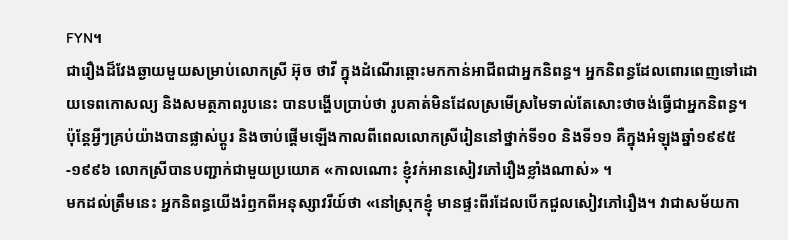FYN។
ជារឿងដ៏វែងឆ្ងាយមួយសម្រាប់លោកស្រី អ៊ុច ថាវី ក្នុងដំណើរឆ្ពោះមកកាន់អាជីពជាអ្នកនិពន្ធ។ អ្នកនិពន្ធដែលពោរពេញទៅដោយទេពកោសល្យ និងសមត្ថភាពរូបនេះ បានបង្ហើបប្រាប់ថា រូបគាត់មិនដែលស្រមើស្រមៃទាល់តែសោះថាចង់ធ្វើជាអ្នកនិពន្ធ។ ប៉ុន្តែអ្វីៗគ្រប់យ៉ាងបានផ្លាស់ប្តូរ និងចាប់ផ្តើមឡើងកាលពីពេលលោកស្រីរៀននៅថ្នាក់ទី១០ និងទី១១ គឺក្នុងអំឡុងឆ្នាំ១៩៩៥-១៩៩៦ លោកស្រីបានបញ្ជាក់ជាមួយប្រយោគ «កាលណោះ ខ្ញុំវក់អានសៀវភៅរឿងខ្លាំងណាស់» ។
មកដល់ត្រឹមនេះ អ្នកនិពន្ធយើងរំឭកពីអនុស្សាវរីយ៍ថា «នៅស្រុកខ្ញុំ មានផ្ទះពីរដែលបើកជួលសៀវភៅរឿង។ វាជាសម័យកា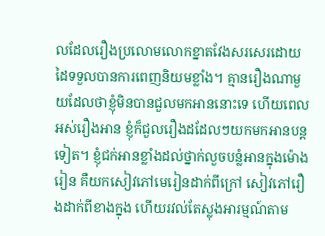លដែលរឿងប្រលោមលោកខ្នាតវែងសរសេរដោយដៃទទួលបានការពេញនិយមខ្លាំង។ គ្មានរឿងណាមួយដែលថាខ្ញុំមិនបានជួលមកអាននោះទេ ហើយពេលអស់រឿងអាន ខ្ញុំក៏ជួលរឿងដដែលៗយកមកអានបន្តទៀត។ ខ្ញុំជក់អានខ្លាំងដល់ថ្នាក់លួចបន្លំអានក្នុងម៉ោងរៀន គឺយកសៀវភៅមេរៀនដាក់ពីក្រៅ សៀវភៅរឿងដាក់ពីខាងក្នុង ហើយរវល់តែស្លុងអារម្មណ៍តាម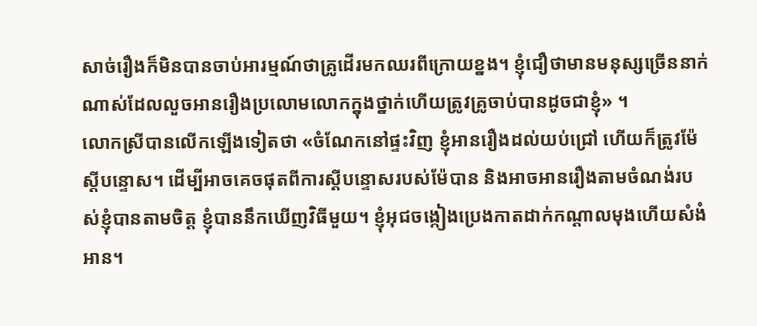សាច់រឿងក៏មិនបានចាប់អារម្មណ៍ថាគ្រូដើរមកឈរពីក្រោយខ្នង។ ខ្ញុំជឿថាមានមនុស្សច្រើននាក់ណាស់ដែលលួចអានរឿងប្រលោមលោកក្នុងថ្នាក់ហើយត្រូវគ្រូចាប់បានដូចជាខ្ញុំ» ។
លោកស្រីបានលើកឡើងទៀតថា «ចំណែកនៅផ្ទះវិញ ខ្ញុំអានរឿងដល់យប់ជ្រៅ ហើយក៏ត្រូវម៉ែស្តីបន្ទោស។ ដើម្បីអាចគេចផុតពីការស្តីបន្ទោសរបស់ម៉ែបាន និងអាចអានរឿងតាមចំណង់របស់ខ្ញុំបានតាមចិត្ត ខ្ញុំបាននឹកឃើញវិធីមួយ។ ខ្ញុំអុជចង្កៀងប្រេងកាតដាក់កណ្តាលមុងហើយសំងំអាន។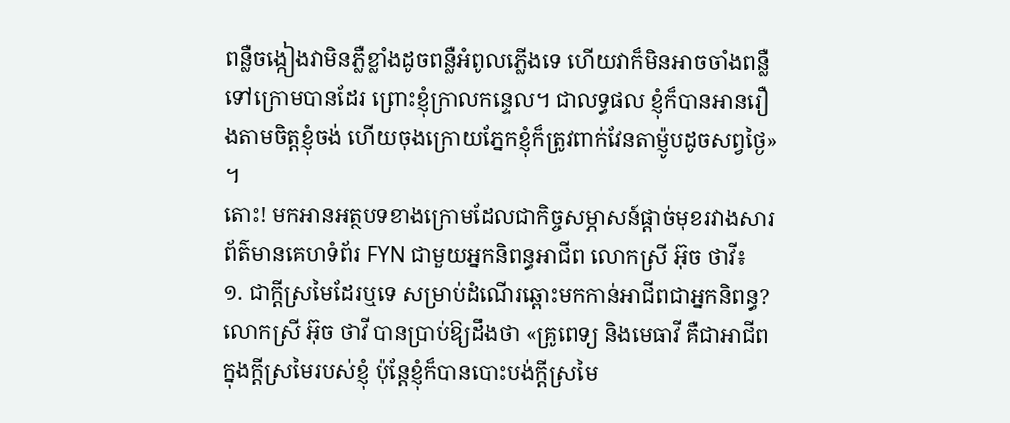ពន្លឺចង្កៀងវាមិនភ្លឺខ្លាំងដូចពន្លឺអំពូលភ្លើងទេ ហើយវាក៏មិនអាចចាំងពន្លឺទៅក្រោមបានដែរ ព្រោះខ្ញុំក្រាលកន្ទេល។ ជាលទ្ធផល ខ្ញុំក៏បានអានរឿងតាមចិត្តខ្ញុំចង់ ហើយចុងក្រោយភ្នែកខ្ញុំក៏ត្រូវពាក់វែនតាម្ញ៉ូបដូចសព្វថ្ងៃ» ។
តោះ! មកអានអត្ថបទខាងក្រោមដែលជាកិច្ចសម្ភាសន៍ផ្តាច់មុខរវាងសារព័ត៌មានគេហទំព័រ FYN ជាមួយអ្នកនិពន្ធអាជីព លោកស្រី អ៊ុច ថាវី៖
១. ជាក្តីស្រមៃដែរឬទេ សម្រាប់ដំណើរឆ្ពោះមកកាន់អាជីពជាអ្នកនិពន្ធ?
លោកស្រី អ៊ុច ថាវី បានប្រាប់ឱ្យដឹងថា «គ្រូពេទ្យ និងមេធាវី គឺជាអាជីពក្នុងក្តីស្រមៃរបស់ខ្ញុំ ប៉ុន្តែខ្ញុំក៏បានបោះបង់ក្តីស្រមៃ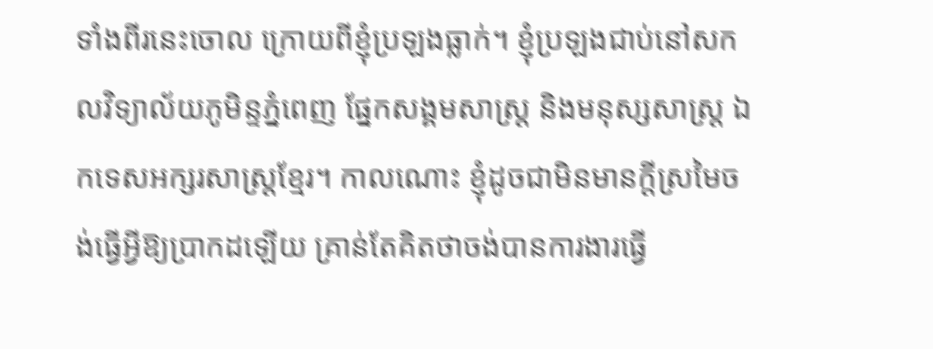ទាំងពីរនេះចោល ក្រោយពីខ្ញុំប្រឡងធ្លាក់។ ខ្ញុំប្រឡងជាប់នៅសកលវិទ្យាល័យភូមិន្ទភ្នំពេញ ផ្នែកសង្គមសាស្រ្ត និងមនុស្សសាស្រ្ត ឯកទេសអក្សរសាស្រ្តខ្មែរ។ កាលណោះ ខ្ញុំដូចជាមិនមានក្តីស្រមៃចង់ធ្វើអ្វីឱ្យប្រាកដឡើយ គ្រាន់តែគិតថាចង់បានការងារធ្វើ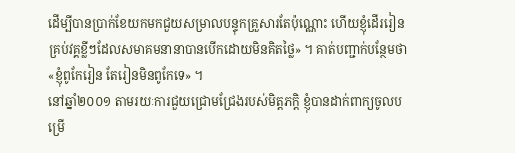ដើម្បីបានប្រាក់ខែយកមកជួយសម្រាលបន្ទុកគ្រួសារតែប៉ុណ្ណោះ ហើយខ្ញុំដើររៀនគ្រប់វគ្គខ្លីៗដែលសមាគមនានាបានបើកដោយមិនគិតថ្លៃ» ។ គាត់បញ្ជាក់បន្ថែមថា «ខ្ញុំពូកែរៀន តែរៀនមិនពូកែទេ» ។
នៅឆ្នាំ២០០១ តាមរយៈការជួយជ្រោមជ្រែងរបស់មិត្តភក្តិ ខ្ញុំបានដាក់ពាក្យចូលបម្រើ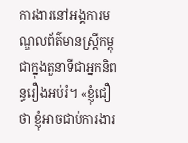ការងារនៅអង្គការមណ្ឌលព័ត៌មានស្រ្តីកម្ពុជាក្នុងតួនាទីជាអ្នកនិពន្ធរឿងអប់រំ។ «ខ្ញុំជឿថា ខ្ញុំអាចជាប់ការងារ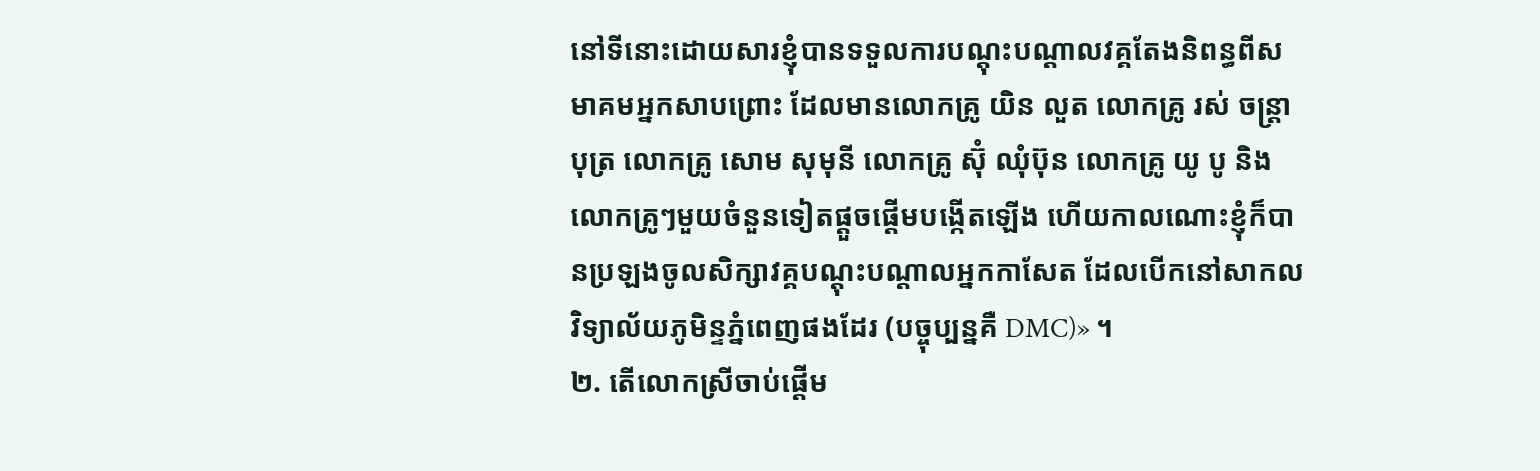នៅទីនោះដោយសារខ្ញុំបានទទួលការបណ្តុះបណ្តាលវគ្គតែងនិពន្ធពីសមាគមអ្នកសាបព្រោះ ដែលមានលោកគ្រូ យិន លួត លោកគ្រូ រស់ ចន្ត្រាបុត្រ លោកគ្រូ សោម សុមុនី លោកគ្រូ ស៊ុំ ឈុំប៊ុន លោកគ្រូ យូ បូ និងលោកគ្រូៗមួយចំនួនទៀតផ្តួចផ្តើមបង្កើតឡើង ហើយកាលណោះខ្ញុំក៏បានប្រឡងចូលសិក្សាវគ្គបណ្តុះបណ្តាលអ្នកកាសែត ដែលបើកនៅសាកលវិទ្យាល័យភូមិន្ទភ្នំពេញផងដែរ (បច្ចុប្បន្នគឺ DMC)» ។
២. តើលោកស្រីចាប់ផ្តើម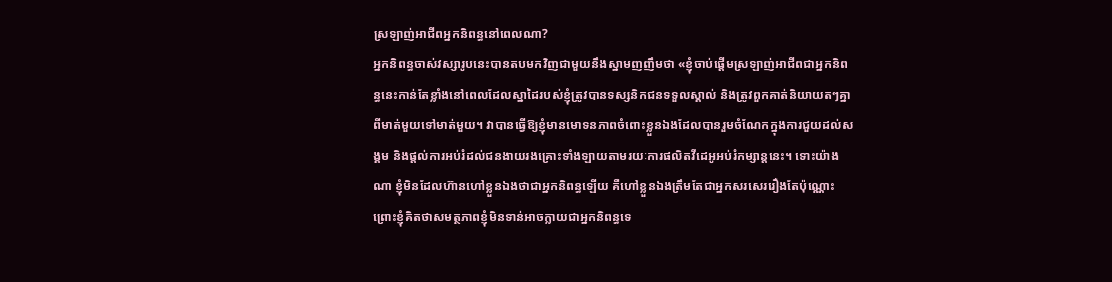ស្រឡាញ់អាជីពអ្នកនិពន្ធនៅពេលណា?
អ្នកនិពន្ធចាស់វស្សារូបនេះបានតបមកវិញជាមួយនឹងស្នាមញញឹមថា «ខ្ញុំចាប់ផ្តើមស្រឡាញ់អាជីពជាអ្នកនិពន្ធនេះកាន់តែខ្លាំងនៅពេលដែលស្នាដៃរបស់ខ្ញុំត្រូវបានទស្សនិកជនទទួលស្គាល់ និងត្រូវពួកគាត់និយាយតៗគ្នាពីមាត់មួយទៅមាត់មួយ។ វាបានធ្វើឱ្យខ្ញុំមានមោទនភាពចំពោះខ្លួនឯងដែលបានរួមចំណែកក្នុងការជួយដល់សង្គម និងផ្តល់ការអប់រំដល់ជនងាយរងគ្រោះទាំងឡាយតាមរយៈការផលិតវីដេអូអប់រំកម្សាន្តនេះ។ ទោះយ៉ាងណា ខ្ញុំមិនដែលហ៊ានហៅខ្លួនឯងថាជាអ្នកនិពន្ធឡើយ គឺហៅខ្លួនឯងត្រឹមតែជាអ្នកសរសេររឿងតែប៉ុណ្ណោះ ព្រោះខ្ញុំគិតថាសមត្ថភាពខ្ញុំមិនទាន់អាចក្លាយជាអ្នកនិពន្ធទេ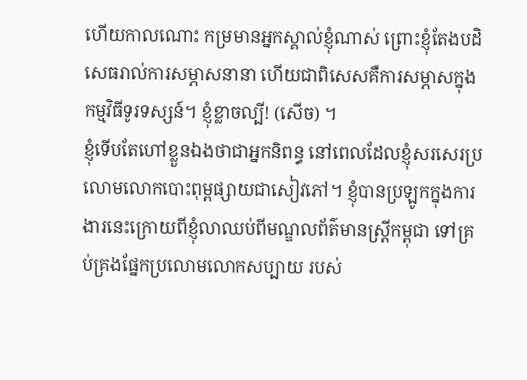ហើយកាលណោះ កម្រមានអ្នកស្គាល់ខ្ញុំណាស់ ព្រោះខ្ញុំតែងបដិសេធរាល់ការសម្ភាសនានា ហើយជាពិសេសគឺការសម្ភាសក្នុងកម្មវិធីទូរទស្សន៍។ ខ្ញុំខ្លាចល្បី! (សើច) ។
ខ្ញុំទើបតែហៅខ្លួនឯងថាជាអ្នកនិពន្ធ នៅពេលដែលខ្ញុំសរសេរប្រលោមលោកបោះពុម្ពផ្សាយជាសៀវភៅ។ ខ្ញុំបានប្រឡូកក្នុងការងារនេះក្រោយពីខ្ញុំលាឈប់ពីមណ្ឌលព័ត៌មានស្ត្រីកម្ពុជា ទៅគ្រប់គ្រងផ្នែកប្រលោមលោកសប្បាយ របស់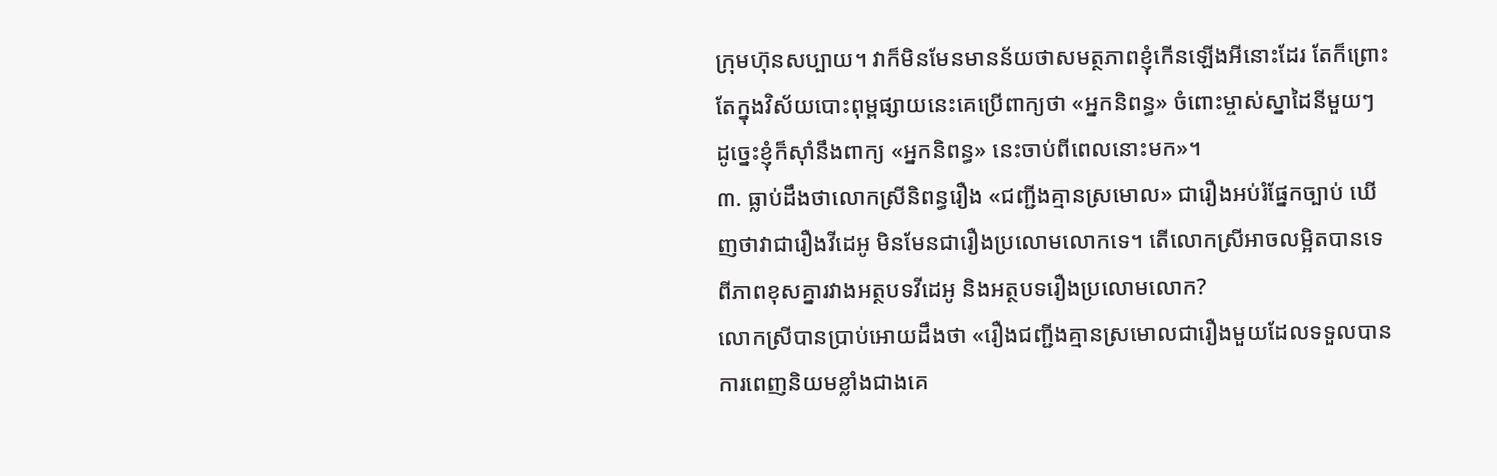ក្រុមហ៊ុនសប្បាយ។ វាក៏មិនមែនមានន័យថាសមត្ថភាពខ្ញុំកើនឡើងអីនោះដែរ តែក៏ព្រោះតែក្នុងវិស័យបោះពុម្ពផ្សាយនេះគេប្រើពាក្យថា «អ្នកនិពន្ធ» ចំពោះម្ចាស់ស្នាដៃនីមួយៗ ដូច្នេះខ្ញុំក៏ស៊ាំនឹងពាក្យ «អ្នកនិពន្ធ» នេះចាប់ពីពេលនោះមក»។
៣. ធ្លាប់ដឹងថាលោកស្រីនិពន្ធរឿង «ជញ្ជីងគ្មានស្រមោល» ជារឿងអប់រំផ្នែកច្បាប់ ឃើញថាវាជារឿងវីដេអូ មិនមែនជារឿងប្រលោមលោកទេ។ តើលោកស្រីអាចលម្អិតបានទេពីភាពខុសគ្នារវាងអត្ថបទវីដេអូ និងអត្ថបទរឿងប្រលោមលោក?
លោកស្រីបានប្រាប់អោយដឹងថា «រឿងជញ្ជីងគ្មានស្រមោលជារឿងមួយដែលទទួលបានការពេញនិយមខ្លាំងជាងគេ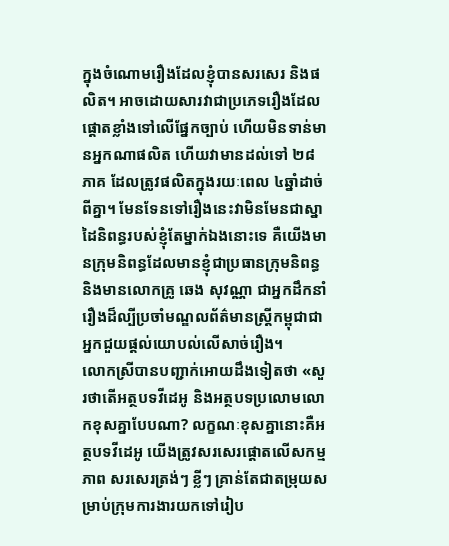ក្នុងចំណោមរឿងដែលខ្ញុំបានសរសេរ និងផលិត។ អាចដោយសារវាជាប្រភេទរឿងដែលផ្តោតខ្លាំងទៅលើផ្នែកច្បាប់ ហើយមិនទាន់មានអ្នកណាផលិត ហើយវាមានដល់ទៅ ២៨ភាគ ដែលត្រូវផលិតក្នុងរយៈពេល ៤ឆ្នាំដាច់ពីគ្នា។ មែនទែនទៅរឿងនេះវាមិនមែនជាស្នាដៃនិពន្ធរបស់ខ្ញុំតែម្នាក់ឯងនោះទេ គឺយើងមានក្រុមនិពន្ធដែលមានខ្ញុំជាប្រធានក្រុមនិពន្ធ និងមានលោកគ្រូ ឆេង សុវណ្ណា ជាអ្នកដឹកនាំរឿងដ៏ល្បីប្រចាំមណ្ឌលព័ត៌មានស្រ្តីកម្ពុជាជាអ្នកជួយផ្តល់យោបល់លើសាច់រឿង។
លោកស្រីបានបញ្ជាក់អោយដឹងទៀតថា «សួរថាតើអត្ថបទវីដេអូ និងអត្ថបទប្រលោមលោកខុសគ្នាបែបណា? លក្ខណៈខុសគ្នានោះគឺអត្ថបទវីដេអូ យើងត្រូវសរសេរផ្តោតលើសកម្មភាព សរសេរត្រង់ៗ ខ្លីៗ គ្រាន់តែជាតម្រុយសម្រាប់ក្រុមការងារយកទៅរៀប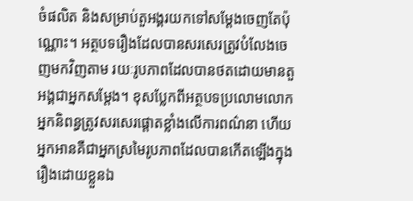ចំផលិត និងសម្រាប់តួអង្គរយកទៅសម្តែងចេញតែប៉ុណ្ណោះ។ អត្ថបទរឿងដែលបានសរសេរត្រូវបំលែងចេញមកវិញតាម រយៈរូបភាពដែលបានថតដោយមានតួអង្គជាអ្នកសម្តែង។ ខុសប្លែកពីអត្ថបទប្រលោមលោក អ្នកនិពន្ធត្រូវសរសេរផ្តោតខ្លាំងលើការពណ៌នា ហើយអ្នកអានគឺជាអ្នកស្រមៃរូបភាពដែលបានកើតឡើងក្នុងរឿងដោយខ្លួនឯ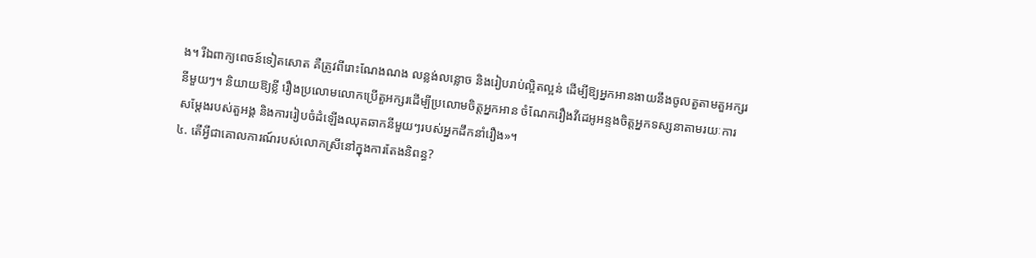ង។ រីឯពាក្យពេចន៍ទៀតសោត គឺត្រូវពីរោះណែងណង លន្លង់លន្លោច និងរៀបរាប់ល្អិតល្អន់ ដើម្បីឱ្យអ្នកអានងាយនឹងចូលតួតាមតួអក្សរនីមួយៗ។ និយាយឱ្យខ្លី រឿងប្រលោមលោកប្រើតួអក្សរដើម្បីប្រលោមចិត្តអ្នកអាន ចំណែករឿងវីដេអូអន្ទងចិត្តអ្នកទស្សនាតាមរយៈការសម្តែងរបស់តួអង្គ និងការរៀបចំដំឡើងឈុតឆាកនីមួយៗរបស់អ្នកដឹកនាំរឿង»។
៤. តើអ្វីជាគោលការណ៍របស់លោកស្រីនៅក្នុងការតែងនិពន្ធ?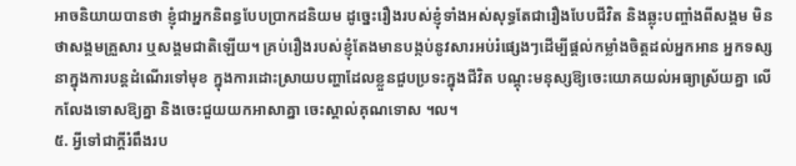អាចនិយាយបានថា ខ្ញុំជាអ្នកនិពន្ធបែបប្រាកដនិយម ដូច្នេះរឿងរបស់ខ្ញុំទាំងអស់សុទ្ធតែជារឿងបែបជីវិត និងឆ្លុះបញ្ចាំងពីសង្គម មិនថាសង្គមគ្រួសារ ឬសង្គមជាតិឡើយ។ គ្រប់រឿងរបស់ខ្ញុំតែងមានបង្កប់នូវសារអប់រំផ្សេងៗដើម្បីផ្តល់កម្លាំងចិត្តដល់អ្នកអាន អ្នកទស្សនាក្នុងការបន្តដំណើរទៅមុខ ក្នុងការដោះស្រាយបញ្ហាដែលខ្លួនជួបប្រទះក្នុងជីវិត បណ្តុះមនុស្សឱ្យចេះយោគយល់អធ្យាស្រ័យគ្នា លើកលែងទោសឱ្យគ្នា និងចេះជួយយកអាសាគ្នា ចេះស្គាល់គុណទោស ។ល។
៥. អ្វីទៅជាក្តីរំពឹងរប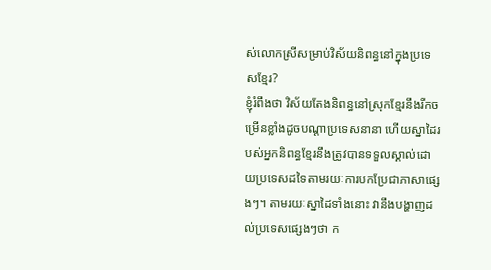ស់លោកស្រីសម្រាប់វិស័យនិពន្ធនៅក្នុងប្រទេសខ្មែរ?
ខ្ញុំរំពឹងថា វិស័យតែងនិពន្ធនៅស្រុកខ្មែរនឹងរីកចម្រើនខ្លាំងដូចបណ្តាប្រទេសនានា ហើយស្នាដៃរបស់អ្នកនិពន្ធខ្មែរនឹងត្រូវបានទទួលស្គាល់ដោយប្រទេសដទៃតាមរយៈការបកប្រែជាភាសាផ្សេងៗ។ តាមរយៈស្នាដៃទាំងនោះ វានឹងបង្ហាញដល់ប្រទេសផ្សេងៗថា ក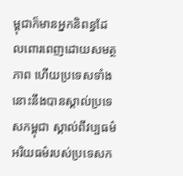ម្ពុជាក៏មានអ្នកនិពន្ធដែលពោរពេញដោយសមត្ថភាព ហើយប្រទេសទាំងនោះនឹងបានស្គាល់ប្រទេសកម្ពុជា ស្គាល់ពីវប្បធម៌ អរិយធម៌របស់ប្រទេសក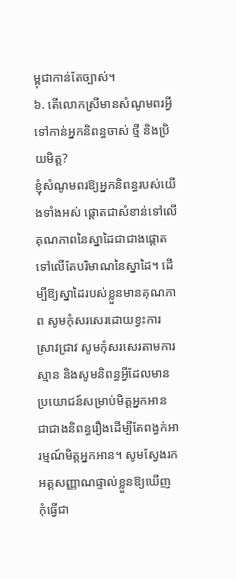ម្ពុជាកាន់តែច្បាស់។
៦. តើលោកស្រីមានសំណូមពរអ្វីទៅកាន់អ្នកនិពន្ធចាស់ ថ្មី និងប្រិយមិត្ត?
ខ្ញុំសំណូមពរឱ្យអ្នកនិពន្ធរបស់យើងទាំងអស់ ផ្តោតជាសំខាន់ទៅលើគុណភាពនៃស្នាដៃជាជាងផ្តោតទៅលើតែបរិមាណនៃស្នាដៃ។ ដើម្បីឱ្យស្នាដៃរបស់ខ្លួនមានគុណភាព សូមកុំសរសេរដោយខ្វះការស្រាវជ្រាវ សូមកុំសរសេរតាមការស្មាន និងសូមនិពន្ធអ្វីដែលមានប្រយោជន៍សម្រាប់មិត្តអ្នកអាន ជាជាងនិពន្ធរឿងដើម្បីតែពង្វក់អារម្មណ៍មិត្តអ្នកអាន។ សូមស្វែងរកអត្តសញ្ញាណផ្ទាល់ខ្លួនឱ្យឃើញ កុំធ្វើជា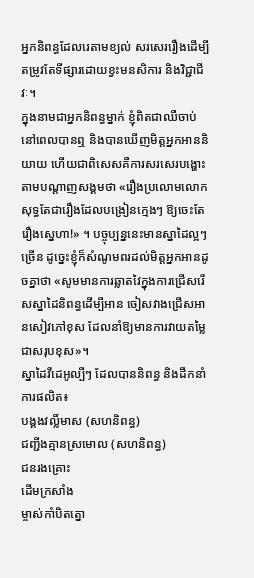អ្នកនិពន្ធដែលរេតាមខ្យល់ សរសេររឿងដើម្បីតម្រូវតែទីផ្សារដោយខ្វះមនសិការ និងវិជ្ជាជីវៈ។
ក្នុងនាមជាអ្នកនិពន្ធម្នាក់ ខ្ញុំពិតជាឈឺចាប់នៅពេលបានឮ និងបានឃើញមិត្តអ្នកអាននិយាយ ហើយជាពិសេសគឺការសរសេរបង្ហោះតាមបណ្តាញសង្គមថា «រឿងប្រលោមលោកសុទ្ធតែជារឿងដែលបង្រៀនក្មេងៗ ឱ្យចេះតែរឿងស្នេហា!» ។ បច្ចុប្បន្ននេះមានស្នាដៃល្អៗច្រើន ដូច្នេះខ្ញុំក៏សំណូមពរដល់មិត្តអ្នកអានដូចគ្នាថា «សូមមានការឆ្លាតវៃក្នុងការជ្រើសរើសស្នាដៃនិពន្ធដើម្បីអាន ចៀសវាងជ្រើសអានសៀវភៅខុស ដែលនាំឱ្យមានការវាយតម្លៃជាសរុបខុស»។
ស្នាដៃវីដេអូល្បីៗ ដែលបាននិពន្ធ និងដឹកនាំការផលិត៖
បង្គងវល្លិ៍មាស (សហនិពន្ធ)
ជញ្ជីងគ្មានស្រមោល (សហនិពន្ធ)
ជនរងគ្រោះ
ដើមក្រសាំង
ម្ចាស់កាំបិតត្នោ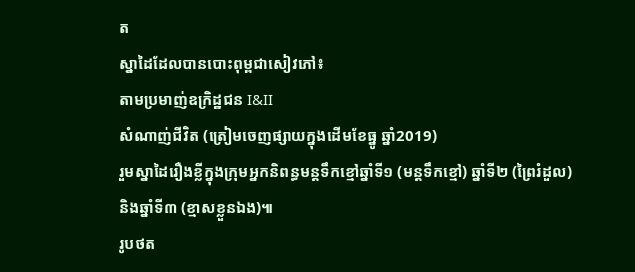ត
ស្នាដៃដែលបានបោះពុម្ពជាសៀវភៅ៖
តាមប្រមាញ់ឧក្រិដ្ឋជន I&II
សំណាញ់ជីវិត (ត្រៀមចេញផ្សាយក្នុងដើមខែធ្នូ ឆ្នាំ2019)
រួមស្នាដៃរឿងខ្លីក្នុងក្រុមអ្នកនិពន្ធមន្តទឹកខ្មៅឆ្នាំទី១ (មន្តទឹកខ្មៅ) ឆ្នាំទី២ (ព្រៃរំដួល) និងឆ្នាំទី៣ (ខ្មាសខ្លួនឯង)៕
រូបថត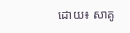ដោយ៖ សាគូ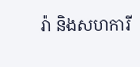រ៉ា និងសហការី